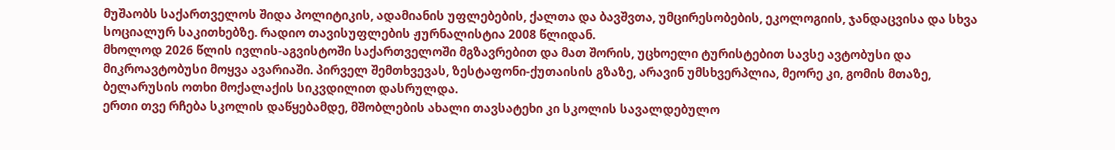მუშაობს საქართველოს შიდა პოლიტიკის, ადამიანის უფლებების, ქალთა და ბავშვთა, უმცირესობების, ეკოლოგიის, ჯანდაცვისა და სხვა სოციალურ საკითხებზე. რადიო თავისუფლების ჟურნალისტია 2008 წლიდან.
მხოლოდ 2026 წლის ივლის-აგვისტოში საქართველოში მგზავრებით და მათ შორის, უცხოელი ტურისტებით სავსე ავტობუსი და მიკროავტობუსი მოყვა ავარიაში. პირველ შემთხვევას, ზესტაფონი-ქუთაისის გზაზე, არავინ უმსხვერპლია, მეორე კი, გომის მთაზე, ბელარუსის ოთხი მოქალაქის სიკვდილით დასრულდა.
ერთი თვე რჩება სკოლის დაწყებამდე, მშობლების ახალი თავსატეხი კი სკოლის სავალდებულო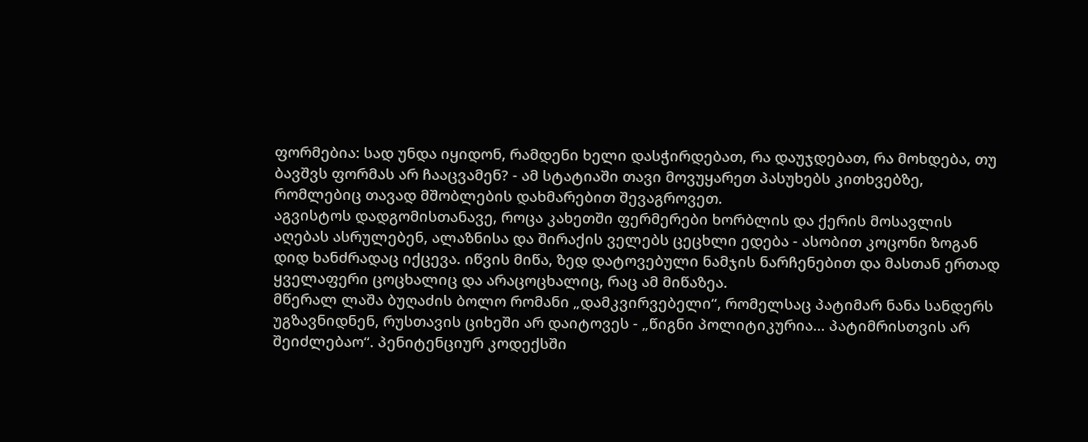ფორმებია: სად უნდა იყიდონ, რამდენი ხელი დასჭირდებათ, რა დაუჯდებათ, რა მოხდება, თუ ბავშვს ფორმას არ ჩააცვამენ? - ამ სტატიაში თავი მოვუყარეთ პასუხებს კითხვებზე, რომლებიც თავად მშობლების დახმარებით შევაგროვეთ.
აგვისტოს დადგომისთანავე, როცა კახეთში ფერმერები ხორბლის და ქერის მოსავლის აღებას ასრულებენ, ალაზნისა და შირაქის ველებს ცეცხლი ედება - ასობით კოცონი ზოგან დიდ ხანძრადაც იქცევა. იწვის მიწა, ზედ დატოვებული ნამჯის ნარჩენებით და მასთან ერთად ყველაფერი ცოცხალიც და არაცოცხალიც, რაც ამ მიწაზეა.
მწერალ ლაშა ბუღაძის ბოლო რომანი „დამკვირვებელი“, რომელსაც პატიმარ ნანა სანდერს უგზავნიდნენ, რუსთავის ციხეში არ დაიტოვეს - „წიგნი პოლიტიკურია... პატიმრისთვის არ შეიძლებაო“. პენიტენციურ კოდექსში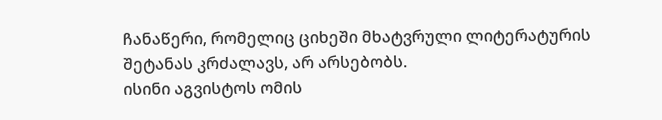ჩანაწერი, რომელიც ციხეში მხატვრული ლიტერატურის შეტანას კრძალავს, არ არსებობს.
ისინი აგვისტოს ომის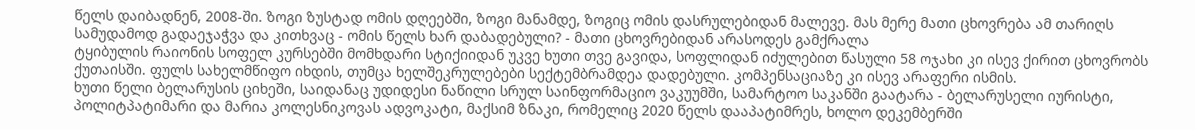წელს დაიბადნენ, 2008-ში. ზოგი ზუსტად ომის დღეებში, ზოგი მანამდე, ზოგიც ომის დასრულებიდან მალევე. მას მერე მათი ცხოვრება ამ თარიღს სამუდამოდ გადაეჯაჭვა და კითხვაც - ომის წელს ხარ დაბადებული? - მათი ცხოვრებიდან არასოდეს გამქრალა
ტყიბულის რაიონის სოფელ კურსებში მომხდარი სტიქიიდან უკვე ხუთი თვე გავიდა, სოფლიდან იძულებით წასული 58 ოჯახი კი ისევ ქირით ცხოვრობს ქუთაისში. ფულს სახელმწიფო იხდის, თუმცა ხელშეკრულებები სექტემბრამდეა დადებული. კომპენსაციაზე კი ისევ არაფერი ისმის.
ხუთი წელი ბელარუსის ციხეში, საიდანაც უდიდესი ნაწილი სრულ საინფორმაციო ვაკუუმში, სამარტოო საკანში გაატარა - ბელარუსელი იურისტი, პოლიტპატიმარი და მარია კოლესნიკოვას ადვოკატი, მაქსიმ ზნაკი, რომელიც 2020 წელს დააპატიმრეს, ხოლო დეკემბერში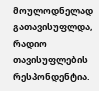მოულოდნელად გათავისუფლდა, რადიო თავისუფლების რესპონდენტია.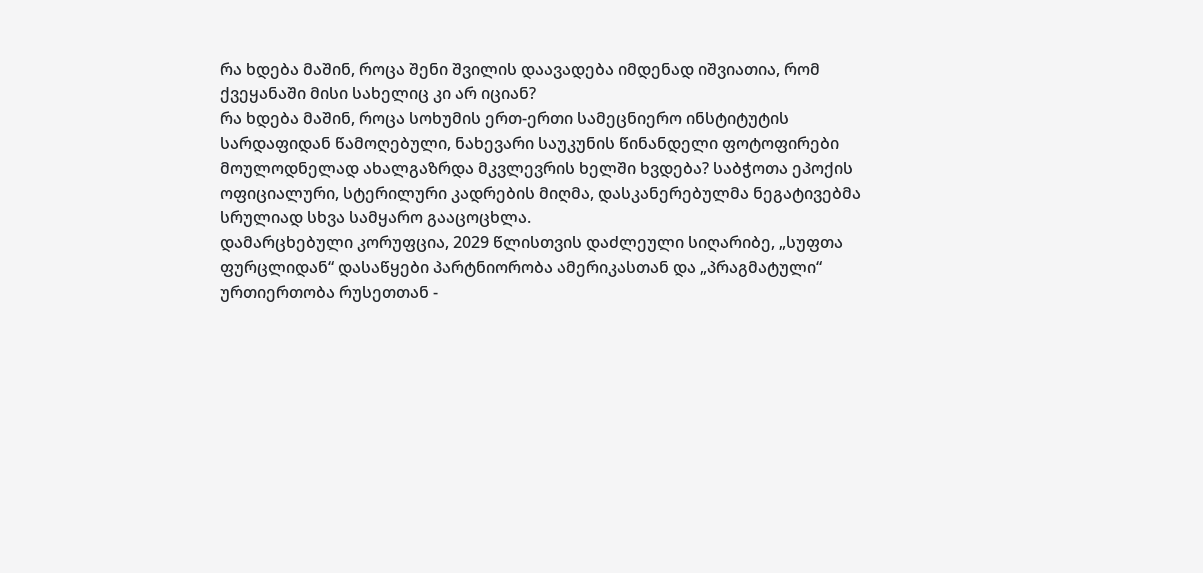რა ხდება მაშინ, როცა შენი შვილის დაავადება იმდენად იშვიათია, რომ ქვეყანაში მისი სახელიც კი არ იციან?
რა ხდება მაშინ, როცა სოხუმის ერთ-ერთი სამეცნიერო ინსტიტუტის სარდაფიდან წამოღებული, ნახევარი საუკუნის წინანდელი ფოტოფირები მოულოდნელად ახალგაზრდა მკვლევრის ხელში ხვდება? საბჭოთა ეპოქის ოფიციალური, სტერილური კადრების მიღმა, დასკანერებულმა ნეგატივებმა სრულიად სხვა სამყარო გააცოცხლა.
დამარცხებული კორუფცია, 2029 წლისთვის დაძლეული სიღარიბე, „სუფთა ფურცლიდან“ დასაწყები პარტნიორობა ამერიკასთან და „პრაგმატული“ ურთიერთობა რუსეთთან -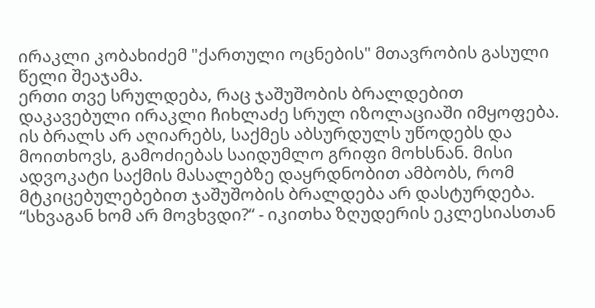ირაკლი კობახიძემ "ქართული ოცნების" მთავრობის გასული წელი შეაჯამა.
ერთი თვე სრულდება, რაც ჯაშუშობის ბრალდებით დაკავებული ირაკლი ჩიხლაძე სრულ იზოლაციაში იმყოფება. ის ბრალს არ აღიარებს, საქმეს აბსურდულს უწოდებს და მოითხოვს, გამოძიებას საიდუმლო გრიფი მოხსნან. მისი ადვოკატი საქმის მასალებზე დაყრდნობით ამბობს, რომ მტკიცებულებებით ჯაშუშობის ბრალდება არ დასტურდება.
“სხვაგან ხომ არ მოვხვდი?“ - იკითხა ზღუდერის ეკლესიასთან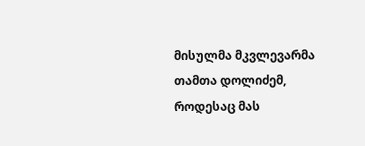მისულმა მკვლევარმა თამთა დოლიძემ, როდესაც მას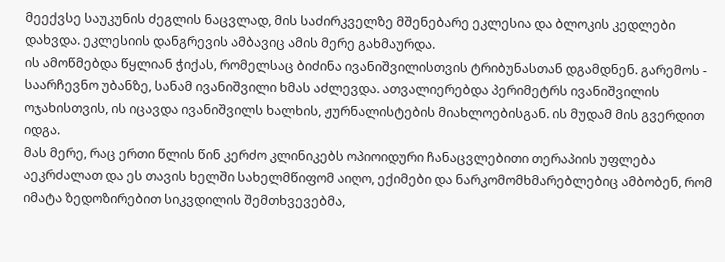მეექვსე საუკუნის ძეგლის ნაცვლად, მის საძირკველზე მშენებარე ეკლესია და ბლოკის კედლები დახვდა. ეკლესიის დანგრევის ამბავიც ამის მერე გახმაურდა.
ის ამოწმებდა წყლიან ჭიქას, რომელსაც ბიძინა ივანიშვილისთვის ტრიბუნასთან დგამდნენ. გარემოს - საარჩევნო უბანზე, სანამ ივანიშვილი ხმას აძლევდა. ათვალიერებდა პერიმეტრს ივანიშვილის ოჯახისთვის, ის იცავდა ივანიშვილს ხალხის, ჟურნალისტების მიახლოებისგან. ის მუდამ მის გვერდით იდგა.
მას მერე, რაც ერთი წლის წინ კერძო კლინიკებს ოპიოიდური ჩანაცვლებითი თერაპიის უფლება აეკრძალათ და ეს თავის ხელში სახელმწიფომ აიღო, ექიმები და ნარკომომხმარებლებიც ამბობენ, რომ იმატა ზედოზირებით სიკვდილის შემთხვევებმა,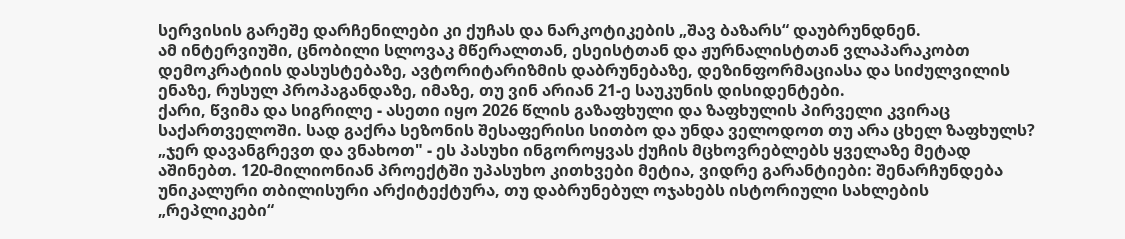სერვისის გარეშე დარჩენილები კი ქუჩას და ნარკოტიკების „შავ ბაზარს“ დაუბრუნდნენ.
ამ ინტერვიუში, ცნობილი სლოვაკ მწერალთან, ესეისტთან და ჟურნალისტთან ვლაპარაკობთ დემოკრატიის დასუსტებაზე, ავტორიტარიზმის დაბრუნებაზე, დეზინფორმაციასა და სიძულვილის ენაზე, რუსულ პროპაგანდაზე, იმაზე, თუ ვინ არიან 21-ე საუკუნის დისიდენტები.
ქარი, წვიმა და სიგრილე - ასეთი იყო 2026 წლის გაზაფხული და ზაფხულის პირველი კვირაც საქართველოში. სად გაქრა სეზონის შესაფერისი სითბო და უნდა ველოდოთ თუ არა ცხელ ზაფხულს?
„ჯერ დავანგრევთ და ვნახოთ" - ეს პასუხი ინგოროყვას ქუჩის მცხოვრებლებს ყველაზე მეტად აშინებთ. 120-მილიონიან პროექტში უპასუხო კითხვები მეტია, ვიდრე გარანტიები: შენარჩუნდება უნიკალური თბილისური არქიტექტურა, თუ დაბრუნებულ ოჯახებს ისტორიული სახლების „რეპლიკები“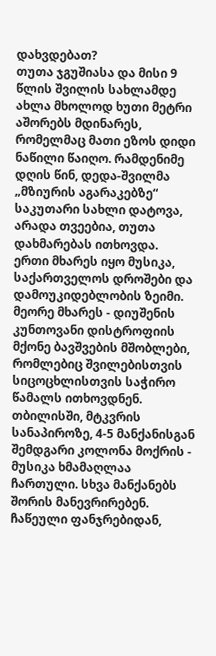დახვდებათ?
თუთა ჯგუშიასა და მისი 9 წლის შვილის სახლამდე ახლა მხოლოდ ხუთი მეტრი აშორებს მდინარეს, რომელმაც მათი ეზოს დიდი ნაწილი წაიღო. რამდენიმე დღის წინ, დედა-შვილმა „მზიურის აგარაკებზე“ საკუთარი სახლი დატოვა, არადა თვეებია, თუთა დახმარებას ითხოვდა.
ერთი მხარეს იყო მუსიკა, საქართველოს დროშები და დამოუკიდებლობის ზეიმი. მეორე მხარეს - დიუშენის კუნთოვანი დისტროფიის მქონე ბავშვების მშობლები, რომლებიც შვილებისთვის სიცოცხლისთვის საჭირო წამალს ითხოვდნენ.
თბილისში, მტკვრის სანაპიროზე, 4-5 მანქანისგან შემდგარი კოლონა მოქრის - მუსიკა ხმამაღლაა ჩართული. სხვა მანქანებს შორის მანევრირებენ. ჩაწეული ფანჯრებიდან,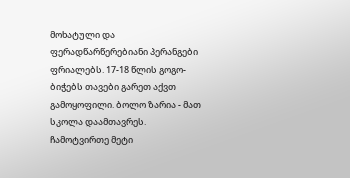მოხატული და ფერადწარწერებიანი პერანგები ფრიალებს. 17-18 წლის გოგო-ბიჭებს თავები გარეთ აქვთ გამოყოფილი. ბოლო ზარია - მათ სკოლა დაამთავრეს.
ჩამოტვირთე მეტი